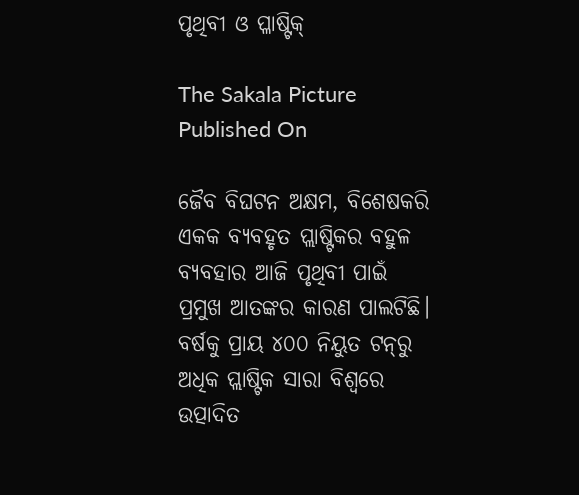ପୃଥିବୀ ଓ ପ୍ଳାଷ୍ଟିକ୍‌‌

The Sakala Picture
Published On

ଜୈବ ବିଘଟନ ଅକ୍ଷମ, ବିଶେଷକରି ଏକକ ବ୍ୟବହୃତ ପ୍ଲାଷ୍ଟିକର ବହୁଳ ବ୍ୟବହାର ଆଜି ପୃଥିବୀ ପାଇଁ ପ୍ରମୁଖ ଆତଙ୍କର କାରଣ ପାଲଟିଛି। ବର୍ଷକୁ ପ୍ରାୟ ୪୦୦ ନିୟୁତ ଟନ୍‌‌ରୁ ଅଧିକ ପ୍ଲାଷ୍ଟିକ ସାରା ବିଶ୍ୱରେ ଉତ୍ପାଦିତ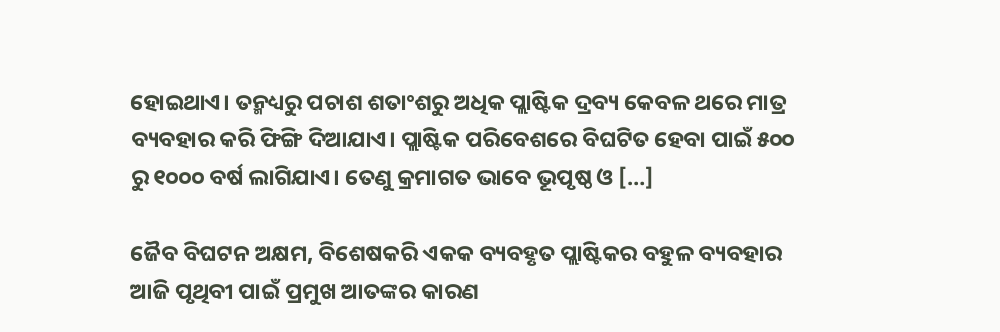ହୋଇଥାଏ। ତନ୍ମଧ୍ୟରୁ ପଚାଶ ଶତାଂଶରୁ ଅଧିକ ପ୍ଲାଷ୍ଟିକ ଦ୍ରବ୍ୟ କେବଳ ଥରେ ମାତ୍ର ବ୍ୟବହାର କରି ଫିଙ୍ଗି ଦିଆଯାଏ। ପ୍ଲାଷ୍ଟିକ ପରିବେଶରେ ବିଘଟିତ ହେବା ପାଇଁ ୫୦୦ ରୁ ୧୦୦୦ ବର୍ଷ ଲାଗିଯାଏ। ତେଣୁ କ୍ରମାଗତ ଭାବେ ଭୂପୃଷ୍ଠ ଓ […]

ଜୈବ ବିଘଟନ ଅକ୍ଷମ, ବିଶେଷକରି ଏକକ ବ୍ୟବହୃତ ପ୍ଲାଷ୍ଟିକର ବହୁଳ ବ୍ୟବହାର ଆଜି ପୃଥିବୀ ପାଇଁ ପ୍ରମୁଖ ଆତଙ୍କର କାରଣ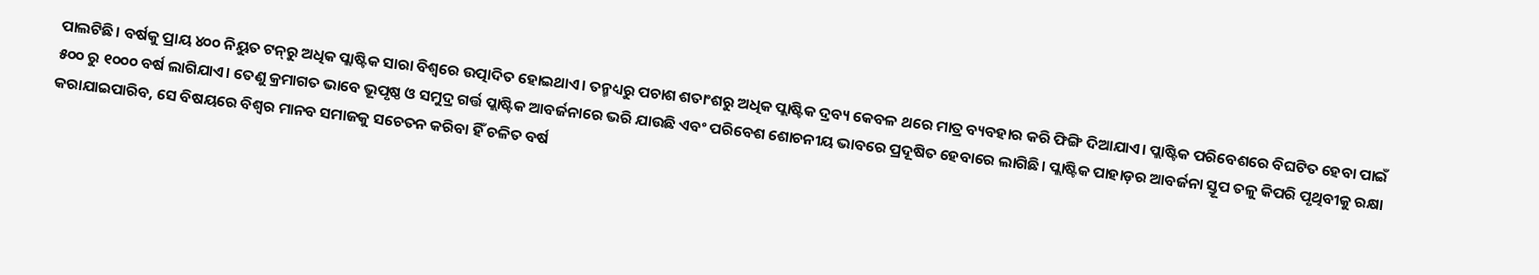ପାଲଟିଛି। ବର୍ଷକୁ ପ୍ରାୟ ୪୦୦ ନିୟୁତ ଟନ୍‌‌ରୁ ଅଧିକ ପ୍ଲାଷ୍ଟିକ ସାରା ବିଶ୍ୱରେ ଉତ୍ପାଦିତ ହୋଇଥାଏ। ତନ୍ମଧ୍ୟରୁ ପଚାଶ ଶତାଂଶରୁ ଅଧିକ ପ୍ଲାଷ୍ଟିକ ଦ୍ରବ୍ୟ କେବଳ ଥରେ ମାତ୍ର ବ୍ୟବହାର କରି ଫିଙ୍ଗି ଦିଆଯାଏ। ପ୍ଲାଷ୍ଟିକ ପରିବେଶରେ ବିଘଟିତ ହେବା ପାଇଁ ୫୦୦ ରୁ ୧୦୦୦ ବର୍ଷ ଲାଗିଯାଏ। ତେଣୁ କ୍ରମାଗତ ଭାବେ ଭୂପୃଷ୍ଠ ଓ ସମୁଦ୍ର ଗର୍ତ୍ତ ପ୍ଲାଷ୍ଟିକ ଆବର୍ଜନାରେ ଭରି ଯାଉଛି ଏବଂ ପରିବେଶ ଶୋଚନୀୟ ଭାବରେ ପ୍ରଦୂଷିତ ହେବାରେ ଲାଗିଛି। ପ୍ଲାଷ୍ଟିକ ପାହାଡ଼ର ଆବର୍ଜନା ସ୍ତୂପ ତଳୁ କିପରି ପୃଥିବୀକୁ ରକ୍ଷା କରାଯାଇପାରିବ, ସେ ବିଷୟରେ ବିଶ୍ୱର ମାନବ ସମାଜକୁ ସଚେତନ କରିବା ହିଁ ଚଳିତ ବର୍ଷ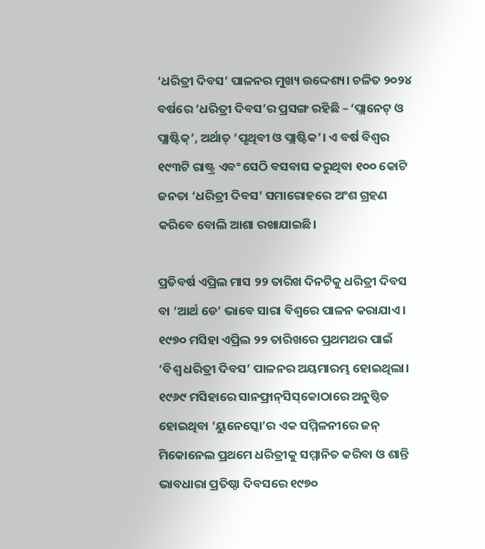‘ଧରିତ୍ରୀ ଦିବସ’ ପାଳନର ମୁଖ୍ୟ ଉଦ୍ଦେଶ୍ୟ। ଚଳିତ ୨୦୨୪ ବର୍ଷରେ ‘ଧରିତ୍ରୀ ଦିବସ’ର ପ୍ରସଙ୍ଗ ରହିଛି – ‘ପ୍ଲାନେଟ୍‌‌ ଓ ପ୍ଲାଷ୍ଟିକ୍‌‌’, ଅର୍ଥାତ୍‌‌ ‘ପୃଥିବୀ ଓ ପ୍ଲାଷ୍ଟିକ’। ଏ ବର୍ଷ ବିଶ୍ୱର ୧୯୩ଟି ରାଷ୍ଟ୍ର ଏବଂ ସେଠି ବସବାସ କରୁଥିବା ୧୦୦ କୋଟି ଜନତା ‘ଧରିତ୍ରୀ ଦିବସ’ ସମାରୋହରେ ଅଂଶ ଗ୍ରହଣ କରିବେ ବୋଲି ଆଶା ରଖାଯାଇଛି।

ପ୍ରତିବର୍ଷ ଏପ୍ରିଲ ମାସ ୨୨ ତାରିଖ ଦିନଟିକୁ ଧରିତ୍ରୀ ଦିବସ ବା ‘ଆର୍ଥ ଡେ’ ଭାବେ ସାରା ବିଶ୍ୱରେ ପାଳନ କରାଯାଏ। ୧୯୭୦ ମସିହା ଏପ୍ରିଲ ୨୨ ତାରିଖରେ ପ୍ରଥମଥର ପାଇଁ ‘ବିଶ୍ୱ ଧରିତ୍ରୀ ଦିବସ’ ପାଳନର ଅୟମାରମ୍ଭ ହୋଇଥିଲା। ୧୯୬୯ ମସିହାରେ ସାନଫ୍ରାନ୍‌‌ସିସ୍‌‌କୋଠାରେ ଅନୁଷ୍ଠିତ ହୋଇଥିବା ‘ୟୁନେସ୍କୋ’ର ଏକ ସମ୍ମିଳନୀରେ ଜନ୍‌‌ ମିକୋନେଲ ପ୍ରଥମେ ଧରିତ୍ରୀକୁ ସମ୍ମାନିତ କରିବା ଓ ଶାନ୍ତି ଭାବଧାରା ପ୍ରତିଷ୍ଠା ଦିବସରେ ୧୯୭୦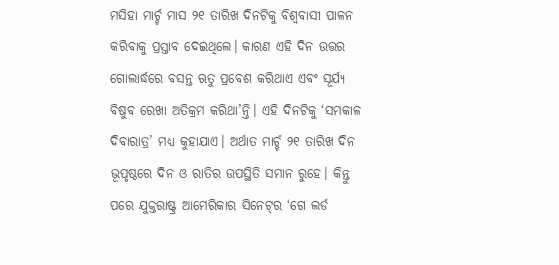ମସିହା ମାର୍ଚ୍ଚ ମାସ ୨୧ ତାରିଖ ଦିନଟିକୁ ବିଶ୍ୱବାସୀ ପାଳନ କରିବାକୁ ପ୍ରସ୍ତାବ ଦେଇଥିଲେ। କାରଣ ଏହି ଦିନ ଉତ୍ତର ଗୋଲାର୍ଦ୍ଧରେ ବସନ୍ତ ଋତୁ ପ୍ରବେଶ କରିଥାଏ ଏବଂ ସୂର୍ଯ୍ୟ ବିଷୁବ ରେଖା ଅତିକ୍ରମ କରିଥା’ନ୍ତି। ଏହି ଦିନଟିକୁ ‘ସମକାଳ ଦିବାରାତ୍ର’ ମଧ୍ୟ କୁହାଯାଏ। ଅର୍ଥାତ ମାର୍ଚ୍ଚ ୨୧ ତାରିଖ ଦିନ ଭୂପୃଷ୍ଠରେ ଦିନ ଓ ରାତିର ଉପସ୍ଥିତି ସମାନ ରୁହେ। କିନ୍ତୁ ପରେ ଯୁକ୍ତରାଷ୍ଟ୍ର ଆମେରିକାର ସିନେଟ୍‌‌ର ‘ଗେ ଲର୍ଡ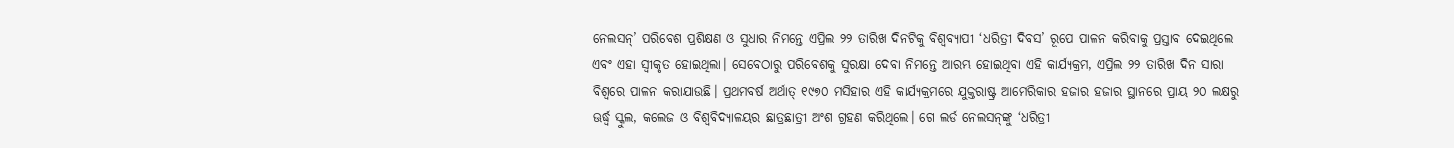ନେଲସନ୍‌‌’ ପରିବେଶ ପ୍ରଶିକ୍ଷଣ ଓ ସୁଧାର ନିମନ୍ତେ ଏପ୍ରିଲ ୨୨ ତାରିଖ ଦିନଟିକୁ ବିଶ୍ୱବ୍ୟାପୀ ‘ଧରିତ୍ରୀ ଦିବସ’ ରୂପେ ପାଳନ କରିବାକୁ ପ୍ରସ୍ତାବ ଦେଇଥିଲେ ଏବଂ ଏହା ସ୍ୱୀକୃତ ହୋଇଥିଲା। ସେବେଠାରୁ ପରିବେଶକୁ ସୁରକ୍ଷା ଦେବା ନିମନ୍ତେ ଆରମ୍ଭ ହୋଇଥିବା ଏହି କାର୍ଯ୍ୟକ୍ରମ, ଏପ୍ରିଲ ୨୨ ତାରିଖ ଦିନ ସାରା ବିଶ୍ୱରେ ପାଳନ କରାଯାଉଛି। ପ୍ରଥମବର୍ଷ ଅର୍ଥାତ୍‌‌ ୧୯୭୦ ମସିହାର ଏହି କାର୍ଯ୍ୟକ୍ରମରେ ଯୁକ୍ତରାଷ୍ଟ୍ର ଆମେରିକାର ହଜାର ହଜାର ସ୍ଥାନରେ ପ୍ରାୟ ୨୦ ଲକ୍ଷରୁ ଊର୍ଦ୍ଧ୍ବ ସ୍କୁଲ, କଲେଜ ଓ ବିଶ୍ୱବିଦ୍ୟାଳୟର ଛାତ୍ରଛାତ୍ରୀ ଅଂଶ ଗ୍ରହଣ କରିଥିଲେ। ଗେ ଲର୍ଡ ନେଲସନ୍‌‌ଙ୍କୁ ‘ଧରିତ୍ରୀ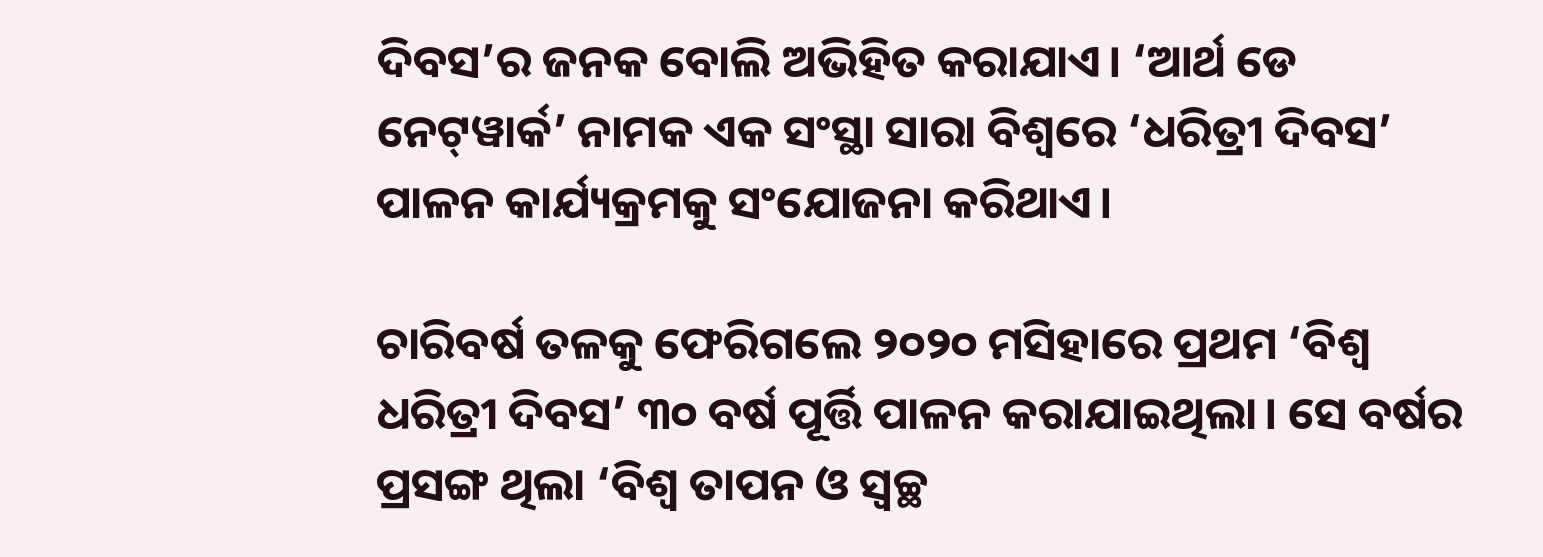ଦିବସ’ର ଜନକ ବୋଲି ଅଭିହିତ କରାଯାଏ। ‘ଆର୍ଥ ଡେ ନେଟ୍‌‌ୱାର୍କ’ ନାମକ ଏକ ସଂସ୍ଥା ସାରା ବିଶ୍ୱରେ ‘ଧରିତ୍ରୀ ଦିବସ’ ପାଳନ କାର୍ଯ୍ୟକ୍ରମକୁ ସଂଯୋଜନା କରିଥାଏ।

ଚାରିବର୍ଷ ତଳକୁ ଫେରିଗଲେ ୨୦୨୦ ମସିହାରେ ପ୍ରଥମ ‘ବିଶ୍ୱ ଧରିତ୍ରୀ ଦିବସ’ ୩୦ ବର୍ଷ ପୂର୍ତ୍ତି ପାଳନ କରାଯାଇଥିଲା। ସେ ବର୍ଷର ପ୍ରସଙ୍ଗ ଥିଲା ‘ବିଶ୍ୱ ତାପନ ଓ ସ୍ୱଚ୍ଛ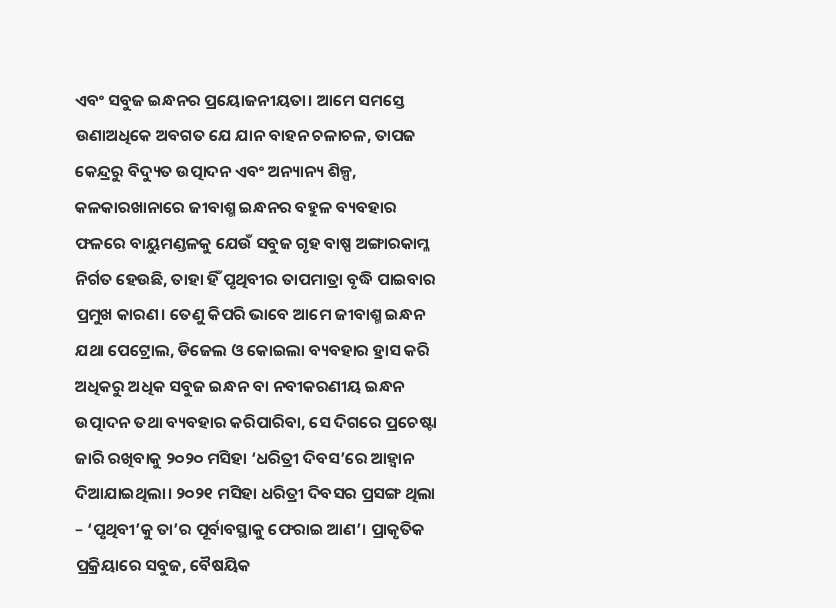ଏବଂ ସବୁଜ ଇନ୍ଧନର ପ୍ରୟୋଜନୀୟତା। ଆମେ ସମସ୍ତେ ଉଣାଅଧିକେ ଅବଗତ ଯେ ଯାନ ବାହନ ଚଳାଚଳ, ତାପଜ କେନ୍ଦ୍ରରୁ ବିଦ୍ୟୁତ ଉତ୍ପାଦନ ଏବଂ ଅନ୍ୟାନ୍ୟ ଶିଳ୍ପ, କଳକାରଖାନାରେ ଜୀବାଶ୍ମ ଇନ୍ଧନର ବହୁଳ ବ୍ୟବହାର ଫଳରେ ବାୟୁମଣ୍ଡଳକୁ ଯେଉଁ ସବୁଜ ଗୃହ ବାଷ୍ପ ଅଙ୍ଗାରକାମ୍ଳ ନିର୍ଗତ ହେଉଛି, ତାହା ହିଁ ପୃଥିବୀର ତାପମାତ୍ରା ବୃଦ୍ଧି ପାଇବାର ପ୍ରମୁଖ କାରଣ। ତେଣୁ କିପରି ଭାବେ ଆମେ ଜୀବାଶ୍ମ ଇନ୍ଧନ ଯଥା ପେଟ୍ରୋଲ, ଡିଜେଲ ଓ କୋଇଲା ବ୍ୟବହାର ହ୍ରାସ କରି ଅଧିକରୁ ଅଧିକ ସବୁଜ ଇନ୍ଧନ ବା ନବୀକରଣୀୟ ଇନ୍ଧନ ଉତ୍ପାଦନ ତଥା ବ୍ୟବହାର କରିପାରିବା, ସେ ଦିଗରେ ପ୍ରଚେଷ୍ଟା ଜାରି ରଖିବାକୁ ୨୦୨୦ ମସିହା ‘ଧରିତ୍ରୀ ଦିବସ’ରେ ଆହ୍ୱାନ ଦିଆଯାଇଥିଲା। ୨୦୨୧ ମସିହା ଧରିତ୍ରୀ ଦିବସର ପ୍ରସଙ୍ଗ ଥିଲା – ‘ପୃଥିବୀ’କୁ ତା’ର ପୂର୍ବାବସ୍ଥାକୁ ଫେରାଇ ଆଣ’। ପ୍ରାକୃତିକ ପ୍ରକ୍ରିୟାରେ ସବୁଜ, ବୈଷୟିକ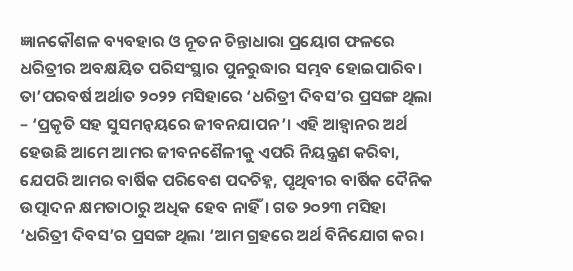ଜ୍ଞାନକୌଶଳ ବ୍ୟବହାର ଓ ନୂତନ ଚିନ୍ତାଧାରା ପ୍ରୟୋଗ ଫଳରେ ଧରିତ୍ରୀର ଅବକ୍ଷୟିତ ପରିସଂସ୍ଥାର ପୁନରୁଦ୍ଧାର ସମ୍ଭବ ହୋଇପାରିବ। ତା’ପରବର୍ଷ ଅର୍ଥାତ ୨୦୨୨ ମସିହାରେ ‘ଧରିତ୍ରୀ ଦିବସ’ର ପ୍ରସଙ୍ଗ ଥିଲା – ‘ପ୍ରକୃତି ସହ ସୁସମନ୍ୱୟରେ ଜୀବନଯାପନ’। ଏହି ଆହ୍ୱାନର ଅର୍ଥ ହେଉଛି ଆମେ ଆମର ଜୀବନଶୈଳୀକୁ ଏପରି ନିୟନ୍ତ୍ରଣ କରିବା, ଯେପରି ଆମର ବାର୍ଷିକ ପରିବେଶ ପଦଚିହ୍ନ, ପୃଥିବୀର ବାର୍ଷିକ ଦୈନିକ ଉତ୍ପାଦନ କ୍ଷମତାଠାରୁ ଅଧିକ ହେବ ନାହିଁ। ଗତ ୨୦୨୩ ମସିହା ‘ଧରିତ୍ରୀ ଦିବସ’ର ପ୍ରସଙ୍ଗ ଥିଲା ‘ଆମ ଗ୍ରହରେ ଅର୍ଥ ବିନିଯୋଗ କର।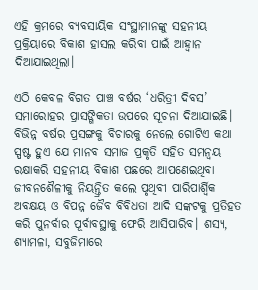ଏହି କ୍ରମରେ ବ୍ୟବସାୟିକ ସଂସ୍ଥାମାନଙ୍କୁ ସହନୀୟ ପ୍ରକ୍ରିୟାରେ ବିକାଶ ହାସଲ କରିବା ପାଇଁ ଆହ୍ୱାନ ଦିଆଯାଇଥିଲା।

ଏଠି କେବଳ ବିଗତ ପାଞ୍ଚ ବର୍ଷର ‘ଧରିତ୍ରୀ ଦିବସ’ ସମାରୋହର ପ୍ରାସଙ୍ଗିକତା ଉପରେ ସୂଚନା ଦିଆଯାଇଛି। ବିଭିନ୍ନ ବର୍ଷର ପ୍ରସଙ୍ଗକୁ ବିଚାରକୁ ନେଲେ ଗୋଟିଏ କଥା ସ୍ପଷ୍ଟ ହୁଏ ଯେ ମାନବ ସମାଜ ପ୍ରକୃତି ସହିତ ସମନ୍ୱୟ ରକ୍ଷାକରି ସହନୀୟ ବିକାଶ ପଛରେ ଆପଣେଇଥିବା ଜୀବନଶୈଳୀକୁ ନିୟନ୍ତ୍ରିତ କଲେ ପୃଥିବୀ ପାରିପାର୍ଶ୍ବିକ ଅବକ୍ଷୟ ଓ ବିପନ୍ନ ଜୈବ ବିବିଧତା ଆଦି ସଙ୍କଟକୁ ପ୍ରତିହତ କରି ପୁନର୍ବାର ପୂର୍ବାବସ୍ଥାକୁ ଫେରି ଆସିପାରିବ। ଶସ୍ୟ, ଶ୍ୟାମଳା, ସବୁଜିମାରେ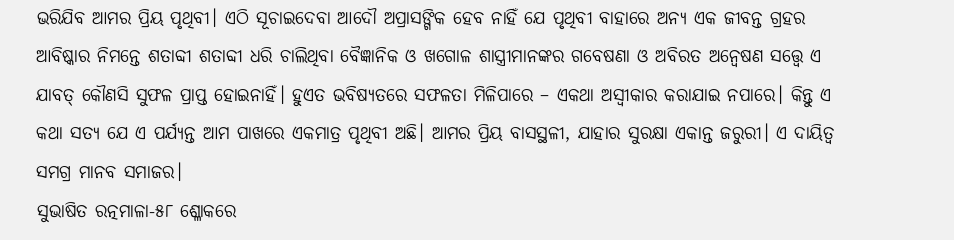ଭରିଯିବ ଆମର ପ୍ରିୟ ପୃଥିବୀ। ଏଠି ସୂଚାଇଦେବା ଆଦୌ ଅପ୍ରାସଙ୍ଗିକ ହେବ ନାହିଁ ଯେ ପୃଥିବୀ ବାହାରେ ଅନ୍ୟ ଏକ ଜୀବନ୍ତ ଗ୍ରହର ଆବିଷ୍କାର ନିମନ୍ତେ ଶତାବ୍ଦୀ ଶତାବ୍ଦୀ ଧରି ଚାଲିଥିବା ବୈଜ୍ଞାନିକ ଓ ଖଗୋଳ ଶାସ୍ତ୍ରୀମାନଙ୍କର ଗବେଷଣା ଓ ଅବିରତ ଅନ୍ୱେଷଣ ସତ୍ତ୍ବେ ଏ ଯାବତ୍‌‌ କୌଣସି ସୁଫଳ ପ୍ରାପ୍ତ ହୋଇନାହିଁ। ହୁଏତ ଭବିଷ୍ୟତରେ ସଫଳତା ମିଳିପାରେ – ଏକଥା ଅସ୍ୱୀକାର କରାଯାଇ ନପାରେ। କିନ୍ତୁ ଏ କଥା ସତ୍ୟ ଯେ ଏ ପର୍ଯ୍ୟନ୍ତ ଆମ ପାଖରେ ଏକମାତ୍ର ପୃଥିବୀ ଅଛି। ଆମର ପ୍ରିୟ ବାସସ୍ଥଳୀ, ଯାହାର ସୁରକ୍ଷା ଏକାନ୍ତ ଜରୁରୀ। ଏ ଦାୟିତ୍ୱ ସମଗ୍ର ମାନବ ସମାଜର।
ସୁଭାଷିତ ରତ୍ନମାଳା-୫୮ ଶ୍ଳୋକରେ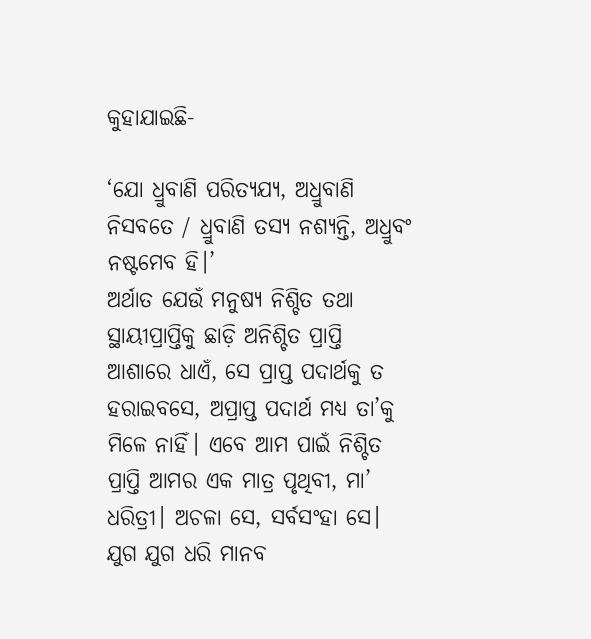କୁହାଯାଇଛି-

‘ଯୋ ଧ୍ରୁବାଣି ପରିତ୍ୟଯ୍ୟ, ଅଧ୍ରୁବାଣି ନିସବତେ / ଧ୍ରୁବାଣି ତସ୍ୟ ନଶ୍ୟନ୍ତି, ଅଧ୍ରୁବଂ ନଷ୍ଟମେବ ହି।’
ଅର୍ଥାତ ଯେଉଁ ମନୁଷ୍ୟ ନିଶ୍ଚିତ ତଥା ସ୍ଥାୟୀପ୍ରାପ୍ତିକୁ ଛାଡ଼ି ଅନିଶ୍ଚିତ ପ୍ରାପ୍ତି ଆଶାରେ ଧାଏଁ, ସେ ପ୍ରାପ୍ତ ପଦାର୍ଥକୁ ତ ହରାଇବସେ, ଅପ୍ରାପ୍ତ ପଦାର୍ଥ ମଧ୍ୟ ତା’କୁ ମିଳେ ନାହିଁ। ଏବେ ଆମ ପାଇଁ ନିଶ୍ଚିତ ପ୍ରାପ୍ତି ଆମର ଏକ ମାତ୍ର ପୃଥିବୀ, ମା’ ଧରିତ୍ରୀ। ଅଚଳା ସେ, ସର୍ବସଂହା ସେ। ଯୁଗ ଯୁଗ ଧରି ମାନବ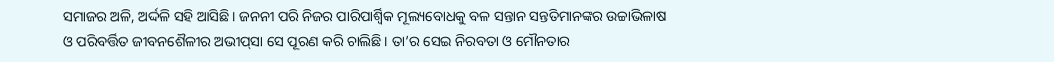ସମାଜର ଅଳି, ଅର୍ଦ୍ଦଳି ସହି ଆସିଛି। ଜନନୀ ପରି ନିଜର ପାରିପାର୍ଶ୍ବିକ ମୂଲ୍ୟବୋଧକୁ ବଳ ସନ୍ତାନ ସନ୍ତତିମାନଙ୍କର ଉଚ୍ଚାଭିଳାଷ ଓ ପରିବର୍ତ୍ତିତ ଜୀବନଶୈଳୀର ଅଭୀପ୍‌‌ସା ସେ ପୂରଣ କରି ଚାଲିଛି। ତା’ର ସେଇ ନିରବତା ଓ ମୌନତାର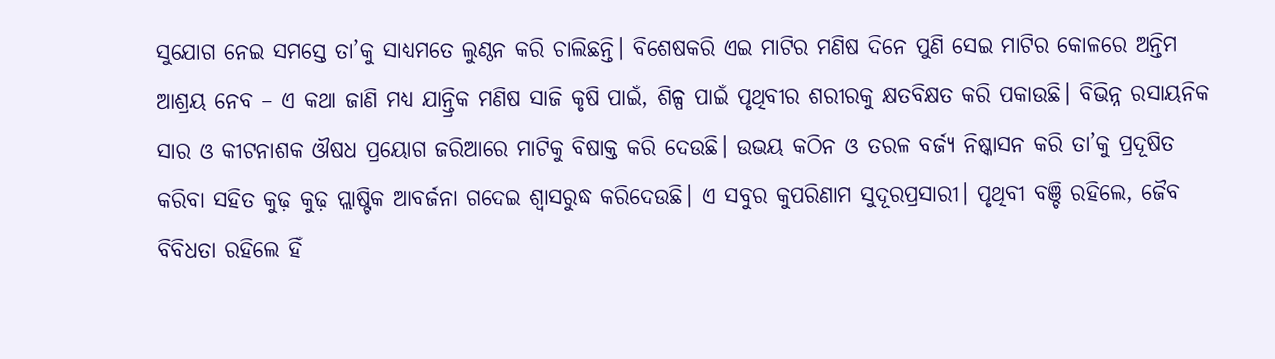ସୁଯୋଗ ନେଇ ସମସ୍ତେ ତା’କୁ ସାଧ୍ୟମତେ ଲୁଣ୍ଠନ କରି ଚାଲିଛନ୍ତି। ବିଶେଷକରି ଏଇ ମାଟିର ମଣିଷ ଦିନେ ପୁଣି ସେଇ ମାଟିର କୋଳରେ ଅନ୍ତିମ ଆଶ୍ରୟ ନେବ – ଏ କଥା ଜାଣି ମଧ୍ୟ ଯାନ୍ତ୍ରିକ ମଣିଷ ସାଜି କୃଷି ପାଇଁ, ଶିଳ୍ପ ପାଇଁ ପୃଥିବୀର ଶରୀରକୁ କ୍ଷତବିକ୍ଷତ କରି ପକାଉଛି। ବିଭିନ୍ନ ରସାୟନିକ ସାର ଓ କୀଟନାଶକ ଔଷଧ ପ୍ରୟୋଗ ଜରିଆରେ ମାଟିକୁ ବିଷାକ୍ତ କରି ଦେଉଛି। ଉଭୟ କଠିନ ଓ ତରଳ ବର୍ଜ୍ୟ ନିଷ୍କାସନ କରି ତା’କୁ ପ୍ରଦୂଷିତ କରିବା ସହିତ କୁଢ଼ କୁଢ଼ ପ୍ଲାଷ୍ଟିକ ଆବର୍ଜନା ଗଦେଇ ଶ୍ୱାସରୁଦ୍ଧ କରିଦେଉଛି। ଏ ସବୁର କୁପରିଣାମ ସୁଦୂରପ୍ରସାରୀ। ପୃଥିବୀ ବଞ୍ଚି ରହିଲେ, ଜୈବ ବିବିଧତା ରହିଲେ ହିଁ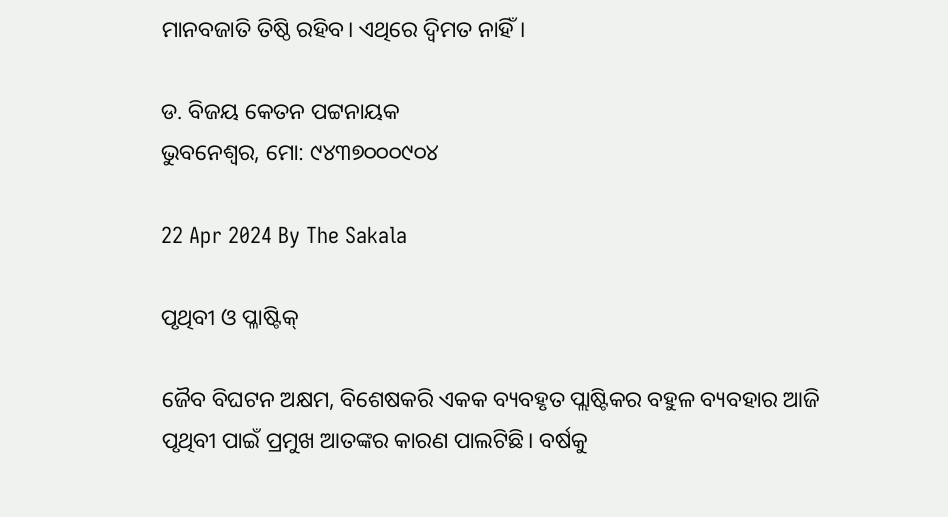ମାନବଜାତି ତିଷ୍ଠି ରହିବ। ଏଥିରେ ଦ୍ୱିମତ ନାହିଁ।

ଡ. ବିଜୟ କେତନ ପଟ୍ଟନାୟକ
ଭୁବନେଶ୍ୱର, ମୋ: ୯୪୩୭୦୦୦୯୦୪

22 Apr 2024 By The Sakala

ପୃଥିବୀ ଓ ପ୍ଳାଷ୍ଟିକ୍‌‌

ଜୈବ ବିଘଟନ ଅକ୍ଷମ, ବିଶେଷକରି ଏକକ ବ୍ୟବହୃତ ପ୍ଲାଷ୍ଟିକର ବହୁଳ ବ୍ୟବହାର ଆଜି ପୃଥିବୀ ପାଇଁ ପ୍ରମୁଖ ଆତଙ୍କର କାରଣ ପାଲଟିଛି। ବର୍ଷକୁ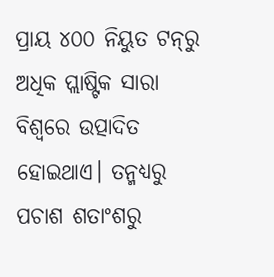ପ୍ରାୟ ୪୦୦ ନିୟୁତ ଟନ୍‌‌ରୁ ଅଧିକ ପ୍ଲାଷ୍ଟିକ ସାରା ବିଶ୍ୱରେ ଉତ୍ପାଦିତ ହୋଇଥାଏ। ତନ୍ମଧ୍ୟରୁ ପଚାଶ ଶତାଂଶରୁ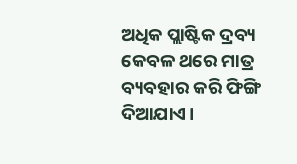ଅଧିକ ପ୍ଲାଷ୍ଟିକ ଦ୍ରବ୍ୟ କେବଳ ଥରେ ମାତ୍ର ବ୍ୟବହାର କରି ଫିଙ୍ଗି ଦିଆଯାଏ।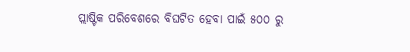ପ୍ଲାଷ୍ଟିକ ପରିବେଶରେ ବିଘଟିତ ହେବା ପାଇଁ ୫୦୦ ରୁ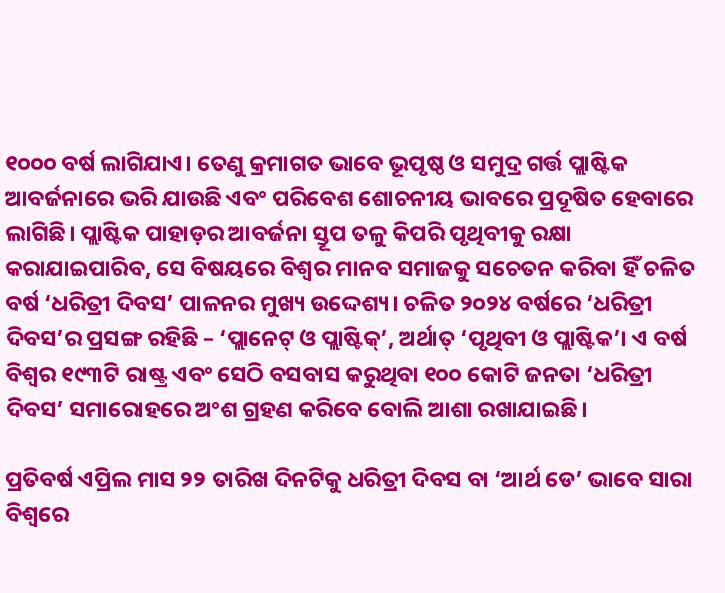୧୦୦୦ ବର୍ଷ ଲାଗିଯାଏ। ତେଣୁ କ୍ରମାଗତ ଭାବେ ଭୂପୃଷ୍ଠ ଓ ସମୁଦ୍ର ଗର୍ତ୍ତ ପ୍ଲାଷ୍ଟିକ ଆବର୍ଜନାରେ ଭରି ଯାଉଛି ଏବଂ ପରିବେଶ ଶୋଚନୀୟ ଭାବରେ ପ୍ରଦୂଷିତ ହେବାରେ ଲାଗିଛି। ପ୍ଲାଷ୍ଟିକ ପାହାଡ଼ର ଆବର୍ଜନା ସ୍ତୂପ ତଳୁ କିପରି ପୃଥିବୀକୁ ରକ୍ଷା କରାଯାଇପାରିବ, ସେ ବିଷୟରେ ବିଶ୍ୱର ମାନବ ସମାଜକୁ ସଚେତନ କରିବା ହିଁ ଚଳିତ ବର୍ଷ ‘ଧରିତ୍ରୀ ଦିବସ’ ପାଳନର ମୁଖ୍ୟ ଉଦ୍ଦେଶ୍ୟ। ଚଳିତ ୨୦୨୪ ବର୍ଷରେ ‘ଧରିତ୍ରୀ ଦିବସ’ର ପ୍ରସଙ୍ଗ ରହିଛି – ‘ପ୍ଲାନେଟ୍‌‌ ଓ ପ୍ଲାଷ୍ଟିକ୍‌‌’, ଅର୍ଥାତ୍‌‌ ‘ପୃଥିବୀ ଓ ପ୍ଲାଷ୍ଟିକ’। ଏ ବର୍ଷ ବିଶ୍ୱର ୧୯୩ଟି ରାଷ୍ଟ୍ର ଏବଂ ସେଠି ବସବାସ କରୁଥିବା ୧୦୦ କୋଟି ଜନତା ‘ଧରିତ୍ରୀ ଦିବସ’ ସମାରୋହରେ ଅଂଶ ଗ୍ରହଣ କରିବେ ବୋଲି ଆଶା ରଖାଯାଇଛି।

ପ୍ରତିବର୍ଷ ଏପ୍ରିଲ ମାସ ୨୨ ତାରିଖ ଦିନଟିକୁ ଧରିତ୍ରୀ ଦିବସ ବା ‘ଆର୍ଥ ଡେ’ ଭାବେ ସାରା ବିଶ୍ୱରେ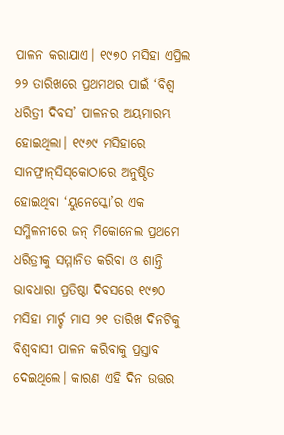ପାଳନ କରାଯାଏ। ୧୯୭୦ ମସିହା ଏପ୍ରିଲ ୨୨ ତାରିଖରେ ପ୍ରଥମଥର ପାଇଁ ‘ବିଶ୍ୱ ଧରିତ୍ରୀ ଦିବସ’ ପାଳନର ଅୟମାରମ୍ଭ ହୋଇଥିଲା। ୧୯୬୯ ମସିହାରେ ସାନଫ୍ରାନ୍‌‌ସିସ୍‌‌କୋଠାରେ ଅନୁଷ୍ଠିତ ହୋଇଥିବା ‘ୟୁନେସ୍କୋ’ର ଏକ ସମ୍ମିଳନୀରେ ଜନ୍‌‌ ମିକୋନେଲ ପ୍ରଥମେ ଧରିତ୍ରୀକୁ ସମ୍ମାନିତ କରିବା ଓ ଶାନ୍ତି ଭାବଧାରା ପ୍ରତିଷ୍ଠା ଦିବସରେ ୧୯୭୦ ମସିହା ମାର୍ଚ୍ଚ ମାସ ୨୧ ତାରିଖ ଦିନଟିକୁ ବିଶ୍ୱବାସୀ ପାଳନ କରିବାକୁ ପ୍ରସ୍ତାବ ଦେଇଥିଲେ। କାରଣ ଏହି ଦିନ ଉତ୍ତର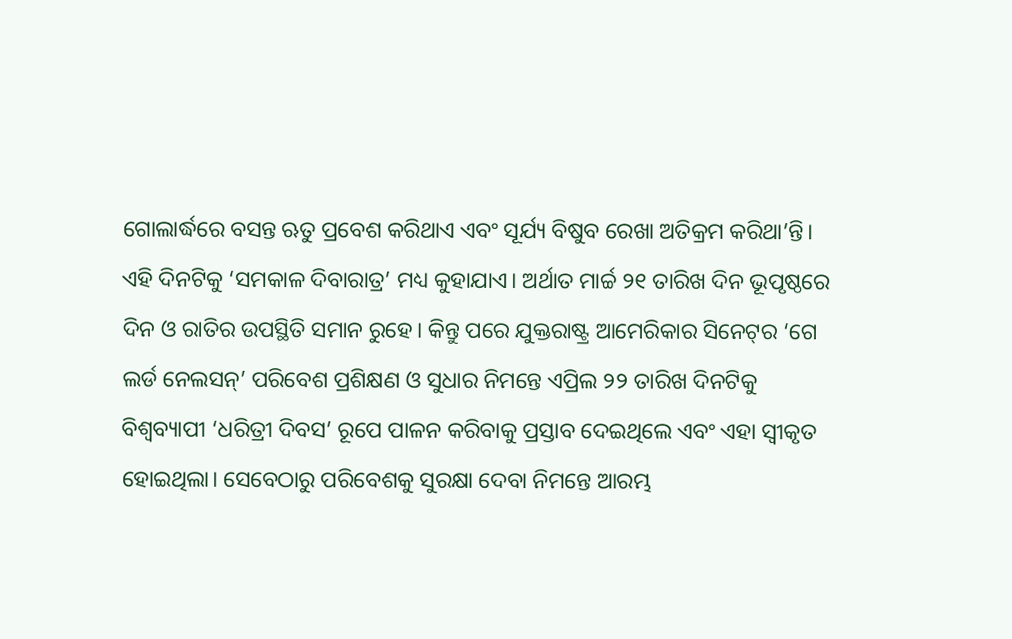ଗୋଲାର୍ଦ୍ଧରେ ବସନ୍ତ ଋତୁ ପ୍ରବେଶ କରିଥାଏ ଏବଂ ସୂର୍ଯ୍ୟ ବିଷୁବ ରେଖା ଅତିକ୍ରମ କରିଥା’ନ୍ତି। ଏହି ଦିନଟିକୁ ‘ସମକାଳ ଦିବାରାତ୍ର’ ମଧ୍ୟ କୁହାଯାଏ। ଅର୍ଥାତ ମାର୍ଚ୍ଚ ୨୧ ତାରିଖ ଦିନ ଭୂପୃଷ୍ଠରେ ଦିନ ଓ ରାତିର ଉପସ୍ଥିତି ସମାନ ରୁହେ। କିନ୍ତୁ ପରେ ଯୁକ୍ତରାଷ୍ଟ୍ର ଆମେରିକାର ସିନେଟ୍‌‌ର ‘ଗେ ଲର୍ଡ ନେଲସନ୍‌‌’ ପରିବେଶ ପ୍ରଶିକ୍ଷଣ ଓ ସୁଧାର ନିମନ୍ତେ ଏପ୍ରିଲ ୨୨ ତାରିଖ ଦିନଟିକୁ ବିଶ୍ୱବ୍ୟାପୀ ‘ଧରିତ୍ରୀ ଦିବସ’ ରୂପେ ପାଳନ କରିବାକୁ ପ୍ରସ୍ତାବ ଦେଇଥିଲେ ଏବଂ ଏହା ସ୍ୱୀକୃତ ହୋଇଥିଲା। ସେବେଠାରୁ ପରିବେଶକୁ ସୁରକ୍ଷା ଦେବା ନିମନ୍ତେ ଆରମ୍ଭ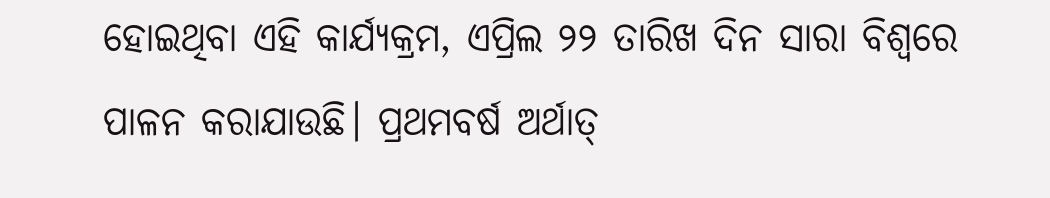ହୋଇଥିବା ଏହି କାର୍ଯ୍ୟକ୍ରମ, ଏପ୍ରିଲ ୨୨ ତାରିଖ ଦିନ ସାରା ବିଶ୍ୱରେ ପାଳନ କରାଯାଉଛି। ପ୍ରଥମବର୍ଷ ଅର୍ଥାତ୍‌‌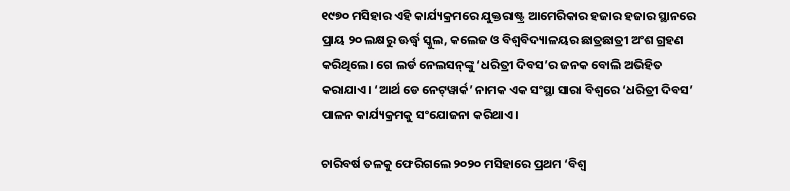୧୯୭୦ ମସିହାର ଏହି କାର୍ଯ୍ୟକ୍ରମରେ ଯୁକ୍ତରାଷ୍ଟ୍ର ଆମେରିକାର ହଜାର ହଜାର ସ୍ଥାନରେ ପ୍ରାୟ ୨୦ ଲକ୍ଷରୁ ଊର୍ଦ୍ଧ୍ବ ସ୍କୁଲ, କଲେଜ ଓ ବିଶ୍ୱବିଦ୍ୟାଳୟର ଛାତ୍ରଛାତ୍ରୀ ଅଂଶ ଗ୍ରହଣ କରିଥିଲେ। ଗେ ଲର୍ଡ ନେଲସନ୍‌‌ଙ୍କୁ ‘ଧରିତ୍ରୀ ଦିବସ’ର ଜନକ ବୋଲି ଅଭିହିତ କରାଯାଏ। ‘ଆର୍ଥ ଡେ ନେଟ୍‌‌ୱାର୍କ’ ନାମକ ଏକ ସଂସ୍ଥା ସାରା ବିଶ୍ୱରେ ‘ଧରିତ୍ରୀ ଦିବସ’ ପାଳନ କାର୍ଯ୍ୟକ୍ରମକୁ ସଂଯୋଜନା କରିଥାଏ।

ଚାରିବର୍ଷ ତଳକୁ ଫେରିଗଲେ ୨୦୨୦ ମସିହାରେ ପ୍ରଥମ ‘ବିଶ୍ୱ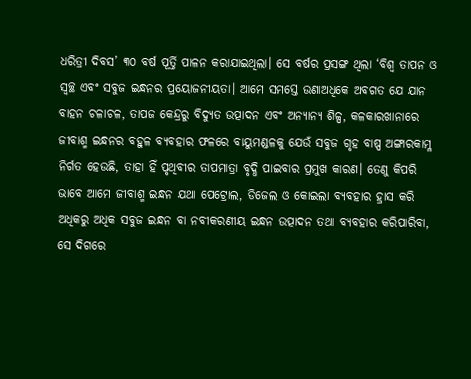ଧରିତ୍ରୀ ଦିବସ’ ୩୦ ବର୍ଷ ପୂର୍ତ୍ତି ପାଳନ କରାଯାଇଥିଲା। ସେ ବର୍ଷର ପ୍ରସଙ୍ଗ ଥିଲା ‘ବିଶ୍ୱ ତାପନ ଓ ସ୍ୱଚ୍ଛ ଏବଂ ସବୁଜ ଇନ୍ଧନର ପ୍ରୟୋଜନୀୟତା। ଆମେ ସମସ୍ତେ ଉଣାଅଧିକେ ଅବଗତ ଯେ ଯାନ ବାହନ ଚଳାଚଳ, ତାପଜ କେନ୍ଦ୍ରରୁ ବିଦ୍ୟୁତ ଉତ୍ପାଦନ ଏବଂ ଅନ୍ୟାନ୍ୟ ଶିଳ୍ପ, କଳକାରଖାନାରେ ଜୀବାଶ୍ମ ଇନ୍ଧନର ବହୁଳ ବ୍ୟବହାର ଫଳରେ ବାୟୁମଣ୍ଡଳକୁ ଯେଉଁ ସବୁଜ ଗୃହ ବାଷ୍ପ ଅଙ୍ଗାରକାମ୍ଳ ନିର୍ଗତ ହେଉଛି, ତାହା ହିଁ ପୃଥିବୀର ତାପମାତ୍ରା ବୃଦ୍ଧି ପାଇବାର ପ୍ରମୁଖ କାରଣ। ତେଣୁ କିପରି ଭାବେ ଆମେ ଜୀବାଶ୍ମ ଇନ୍ଧନ ଯଥା ପେଟ୍ରୋଲ, ଡିଜେଲ ଓ କୋଇଲା ବ୍ୟବହାର ହ୍ରାସ କରି ଅଧିକରୁ ଅଧିକ ସବୁଜ ଇନ୍ଧନ ବା ନବୀକରଣୀୟ ଇନ୍ଧନ ଉତ୍ପାଦନ ତଥା ବ୍ୟବହାର କରିପାରିବା, ସେ ଦିଗରେ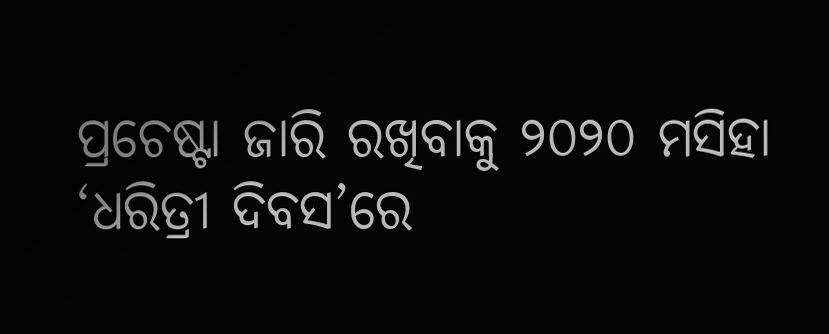ପ୍ରଚେଷ୍ଟା ଜାରି ରଖିବାକୁ ୨୦୨୦ ମସିହା ‘ଧରିତ୍ରୀ ଦିବସ’ରେ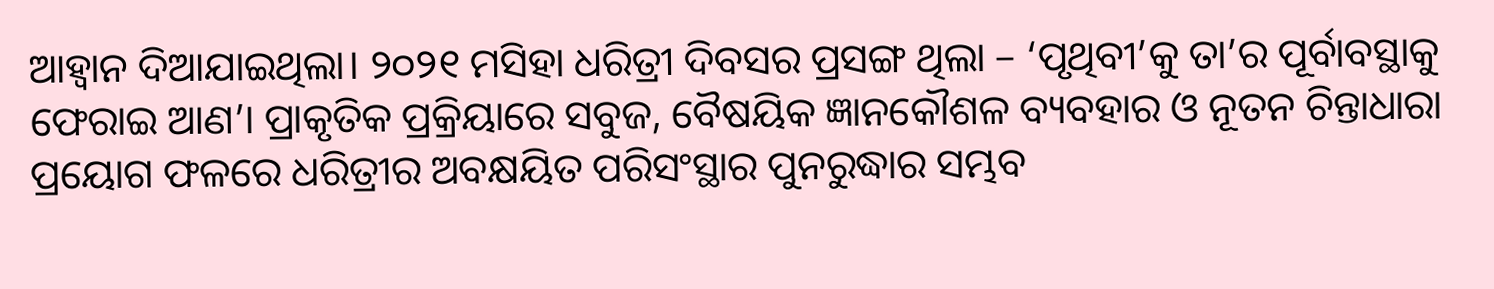ଆହ୍ୱାନ ଦିଆଯାଇଥିଲା। ୨୦୨୧ ମସିହା ଧରିତ୍ରୀ ଦିବସର ପ୍ରସଙ୍ଗ ଥିଲା – ‘ପୃଥିବୀ’କୁ ତା’ର ପୂର୍ବାବସ୍ଥାକୁ ଫେରାଇ ଆଣ’। ପ୍ରାକୃତିକ ପ୍ରକ୍ରିୟାରେ ସବୁଜ, ବୈଷୟିକ ଜ୍ଞାନକୌଶଳ ବ୍ୟବହାର ଓ ନୂତନ ଚିନ୍ତାଧାରା ପ୍ରୟୋଗ ଫଳରେ ଧରିତ୍ରୀର ଅବକ୍ଷୟିତ ପରିସଂସ୍ଥାର ପୁନରୁଦ୍ଧାର ସମ୍ଭବ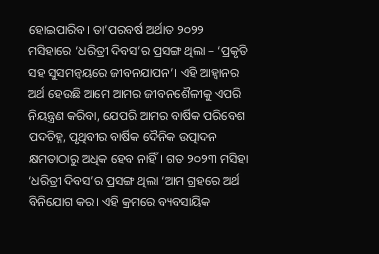ହୋଇପାରିବ। ତା’ପରବର୍ଷ ଅର୍ଥାତ ୨୦୨୨ ମସିହାରେ ‘ଧରିତ୍ରୀ ଦିବସ’ର ପ୍ରସଙ୍ଗ ଥିଲା – ‘ପ୍ରକୃତି ସହ ସୁସମନ୍ୱୟରେ ଜୀବନଯାପନ’। ଏହି ଆହ୍ୱାନର ଅର୍ଥ ହେଉଛି ଆମେ ଆମର ଜୀବନଶୈଳୀକୁ ଏପରି ନିୟନ୍ତ୍ରଣ କରିବା, ଯେପରି ଆମର ବାର୍ଷିକ ପରିବେଶ ପଦଚିହ୍ନ, ପୃଥିବୀର ବାର୍ଷିକ ଦୈନିକ ଉତ୍ପାଦନ କ୍ଷମତାଠାରୁ ଅଧିକ ହେବ ନାହିଁ। ଗତ ୨୦୨୩ ମସିହା ‘ଧରିତ୍ରୀ ଦିବସ’ର ପ୍ରସଙ୍ଗ ଥିଲା ‘ଆମ ଗ୍ରହରେ ଅର୍ଥ ବିନିଯୋଗ କର। ଏହି କ୍ରମରେ ବ୍ୟବସାୟିକ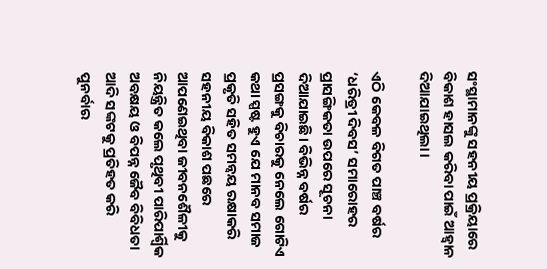ସଂସ୍ଥାମାନଙ୍କୁ ସହନୀୟ ପ୍ରକ୍ରିୟାରେ ବିକାଶ ହାସଲ କରିବା ପାଇଁ ଆହ୍ୱାନ ଦିଆଯାଇଥିଲା।

ଏଠି କେବଳ ବିଗତ ପାଞ୍ଚ ବର୍ଷର ‘ଧରିତ୍ରୀ ଦିବସ’ ସମାରୋହର ପ୍ରାସଙ୍ଗିକତା ଉପରେ ସୂଚନା ଦିଆଯାଇଛି। ବିଭିନ୍ନ ବର୍ଷର ପ୍ରସଙ୍ଗକୁ ବିଚାରକୁ ନେଲେ ଗୋଟିଏ କଥା ସ୍ପଷ୍ଟ ହୁଏ ଯେ ମାନବ ସମାଜ ପ୍ରକୃତି ସହିତ ସମନ୍ୱୟ ରକ୍ଷାକରି ସହନୀୟ ବିକାଶ ପଛରେ ଆପଣେଇଥିବା ଜୀବନଶୈଳୀକୁ ନିୟନ୍ତ୍ରିତ କଲେ ପୃଥିବୀ ପାରିପାର୍ଶ୍ବିକ ଅବକ୍ଷୟ ଓ ବିପନ୍ନ ଜୈବ ବିବିଧତା ଆଦି ସଙ୍କଟକୁ ପ୍ରତିହତ କରି ପୁନର୍ବାର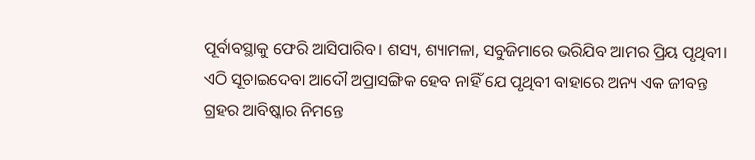ପୂର୍ବାବସ୍ଥାକୁ ଫେରି ଆସିପାରିବ। ଶସ୍ୟ, ଶ୍ୟାମଳା, ସବୁଜିମାରେ ଭରିଯିବ ଆମର ପ୍ରିୟ ପୃଥିବୀ। ଏଠି ସୂଚାଇଦେବା ଆଦୌ ଅପ୍ରାସଙ୍ଗିକ ହେବ ନାହିଁ ଯେ ପୃଥିବୀ ବାହାରେ ଅନ୍ୟ ଏକ ଜୀବନ୍ତ ଗ୍ରହର ଆବିଷ୍କାର ନିମନ୍ତେ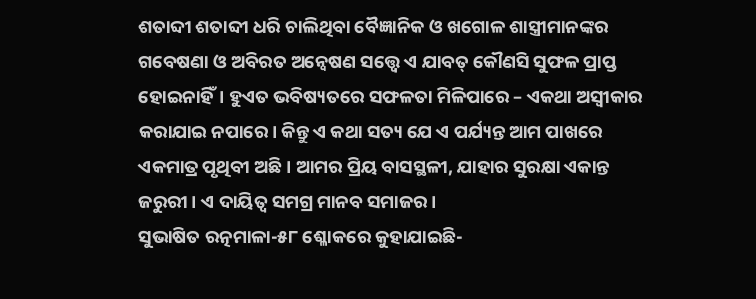ଶତାବ୍ଦୀ ଶତାବ୍ଦୀ ଧରି ଚାଲିଥିବା ବୈଜ୍ଞାନିକ ଓ ଖଗୋଳ ଶାସ୍ତ୍ରୀମାନଙ୍କର ଗବେଷଣା ଓ ଅବିରତ ଅନ୍ୱେଷଣ ସତ୍ତ୍ବେ ଏ ଯାବତ୍‌‌ କୌଣସି ସୁଫଳ ପ୍ରାପ୍ତ ହୋଇନାହିଁ। ହୁଏତ ଭବିଷ୍ୟତରେ ସଫଳତା ମିଳିପାରେ – ଏକଥା ଅସ୍ୱୀକାର କରାଯାଇ ନପାରେ। କିନ୍ତୁ ଏ କଥା ସତ୍ୟ ଯେ ଏ ପର୍ଯ୍ୟନ୍ତ ଆମ ପାଖରେ ଏକମାତ୍ର ପୃଥିବୀ ଅଛି। ଆମର ପ୍ରିୟ ବାସସ୍ଥଳୀ, ଯାହାର ସୁରକ୍ଷା ଏକାନ୍ତ ଜରୁରୀ। ଏ ଦାୟିତ୍ୱ ସମଗ୍ର ମାନବ ସମାଜର।
ସୁଭାଷିତ ରତ୍ନମାଳା-୫୮ ଶ୍ଳୋକରେ କୁହାଯାଇଛି-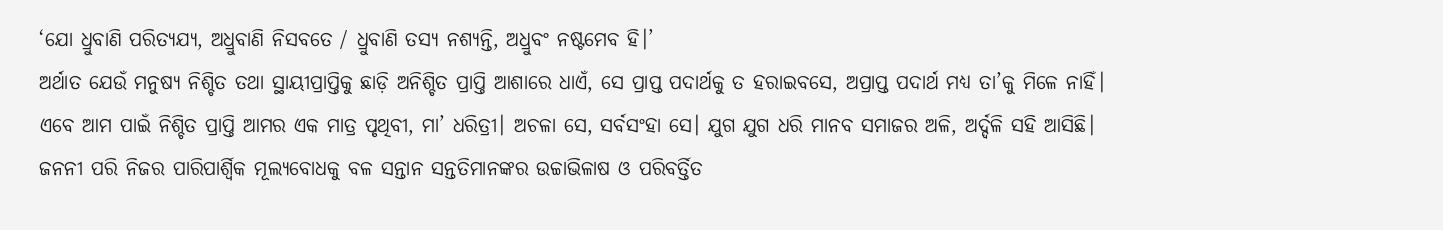‘ଯୋ ଧ୍ରୁବାଣି ପରିତ୍ୟଯ୍ୟ, ଅଧ୍ରୁବାଣି ନିସବତେ / ଧ୍ରୁବାଣି ତସ୍ୟ ନଶ୍ୟନ୍ତି, ଅଧ୍ରୁବଂ ନଷ୍ଟମେବ ହି।’
ଅର୍ଥାତ ଯେଉଁ ମନୁଷ୍ୟ ନିଶ୍ଚିତ ତଥା ସ୍ଥାୟୀପ୍ରାପ୍ତିକୁ ଛାଡ଼ି ଅନିଶ୍ଚିତ ପ୍ରାପ୍ତି ଆଶାରେ ଧାଏଁ, ସେ ପ୍ରାପ୍ତ ପଦାର୍ଥକୁ ତ ହରାଇବସେ, ଅପ୍ରାପ୍ତ ପଦାର୍ଥ ମଧ୍ୟ ତା’କୁ ମିଳେ ନାହିଁ। ଏବେ ଆମ ପାଇଁ ନିଶ୍ଚିତ ପ୍ରାପ୍ତି ଆମର ଏକ ମାତ୍ର ପୃଥିବୀ, ମା’ ଧରିତ୍ରୀ। ଅଚଳା ସେ, ସର୍ବସଂହା ସେ। ଯୁଗ ଯୁଗ ଧରି ମାନବ ସମାଜର ଅଳି, ଅର୍ଦ୍ଦଳି ସହି ଆସିଛି। ଜନନୀ ପରି ନିଜର ପାରିପାର୍ଶ୍ବିକ ମୂଲ୍ୟବୋଧକୁ ବଳ ସନ୍ତାନ ସନ୍ତତିମାନଙ୍କର ଉଚ୍ଚାଭିଳାଷ ଓ ପରିବର୍ତ୍ତିତ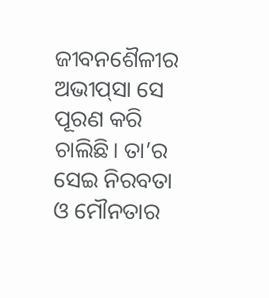ଜୀବନଶୈଳୀର ଅଭୀପ୍‌‌ସା ସେ ପୂରଣ କରି ଚାଲିଛି। ତା’ର ସେଇ ନିରବତା ଓ ମୌନତାର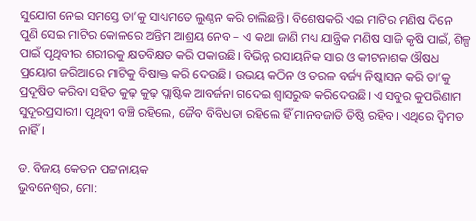ସୁଯୋଗ ନେଇ ସମସ୍ତେ ତା’କୁ ସାଧ୍ୟମତେ ଲୁଣ୍ଠନ କରି ଚାଲିଛନ୍ତି। ବିଶେଷକରି ଏଇ ମାଟିର ମଣିଷ ଦିନେ ପୁଣି ସେଇ ମାଟିର କୋଳରେ ଅନ୍ତିମ ଆଶ୍ରୟ ନେବ – ଏ କଥା ଜାଣି ମଧ୍ୟ ଯାନ୍ତ୍ରିକ ମଣିଷ ସାଜି କୃଷି ପାଇଁ, ଶିଳ୍ପ ପାଇଁ ପୃଥିବୀର ଶରୀରକୁ କ୍ଷତବିକ୍ଷତ କରି ପକାଉଛି। ବିଭିନ୍ନ ରସାୟନିକ ସାର ଓ କୀଟନାଶକ ଔଷଧ ପ୍ରୟୋଗ ଜରିଆରେ ମାଟିକୁ ବିଷାକ୍ତ କରି ଦେଉଛି। ଉଭୟ କଠିନ ଓ ତରଳ ବର୍ଜ୍ୟ ନିଷ୍କାସନ କରି ତା’କୁ ପ୍ରଦୂଷିତ କରିବା ସହିତ କୁଢ଼ କୁଢ଼ ପ୍ଲାଷ୍ଟିକ ଆବର୍ଜନା ଗଦେଇ ଶ୍ୱାସରୁଦ୍ଧ କରିଦେଉଛି। ଏ ସବୁର କୁପରିଣାମ ସୁଦୂରପ୍ରସାରୀ। ପୃଥିବୀ ବଞ୍ଚି ରହିଲେ, ଜୈବ ବିବିଧତା ରହିଲେ ହିଁ ମାନବଜାତି ତିଷ୍ଠି ରହିବ। ଏଥିରେ ଦ୍ୱିମତ ନାହିଁ।

ଡ. ବିଜୟ କେତନ ପଟ୍ଟନାୟକ
ଭୁବନେଶ୍ୱର, ମୋ: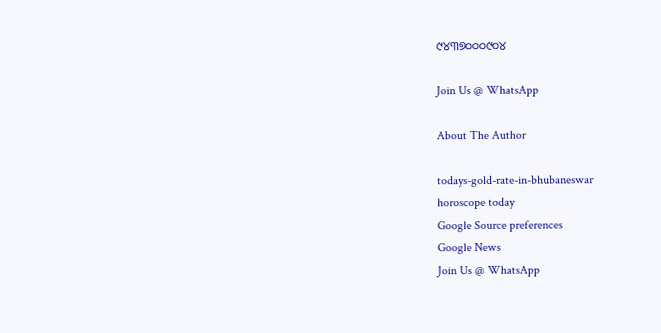୯୪୩୭୦୦୦୯୦୪

Join Us @ WhatsApp

About The Author

todays-gold-rate-in-bhubaneswar
horoscope today
Google Source preferences
Google News
Join Us @ WhatsApp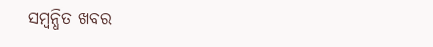ସମ୍ବନ୍ଧିତ ଖବର